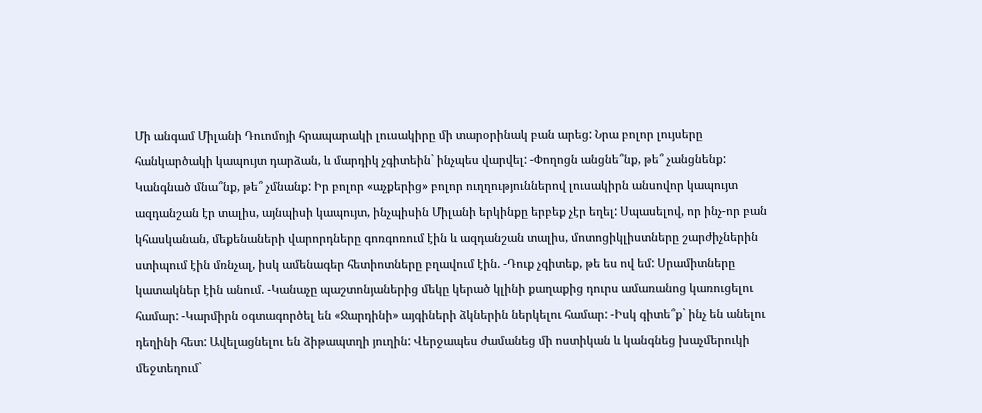Մի անգամ Միլանի Դուոմոյի հրապարակի լուսակիրը մի տարօրինակ բան արեց: Նրա բոլոր լույսերը հանկարծակի կապույտ դարձան, և մարդիկ չգիտեին` ինչպես վարվել: -Փողոցն անցնե՞նք, թե՞ չանցնենք: Կանգնած մնա՞նք, թե՞ չմնանք: Իր բոլոր «աչքերից» բոլոր ուղղություններով լուսակիրն անսովոր կապույտ ազդանշան էր տալիս, այնպիսի կապույտ, ինչպիսին Միլանի երկինքը երբեք չէր եղել: Սպասելով, որ ինչ-որ բան կհասկանան, մեքենաների վարորդները գոռգոռում էին և ազդանշան տալիս, մոտոցիկլիստները շարժիչներին ստիպում էին մռնչալ, իսկ ամենագեր հետիոտները բղավում էին. -Դուք չգիտեք, թե ես ով եմ: Սրամիտները կատակներ էին անում. -Կանաչը պաշտոնյաներից մեկը կերած կլինի քաղաքից դուրս ամառանոց կառուցելու համար: -Կարմիրն օգտագործել են «Ջարդինի» այգիների ձկներին ներկելու համար: -Իսկ գիտե՞ք` ինչ են անելու դեղինի հետ: Ավելացնելու են ձիթապտղի յուղին: Վերջապես ժամանեց մի ոստիկան և կանգնեց խաչմերուկի մեջտեղում`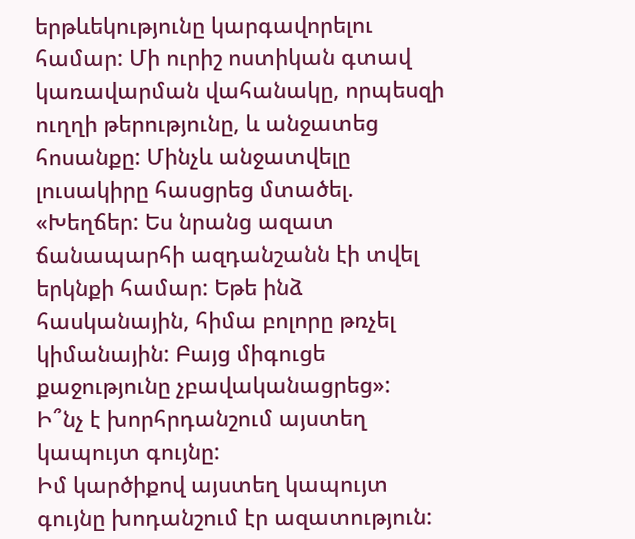երթևեկությունը կարգավորելու համար: Մի ուրիշ ոստիկան գտավ կառավարման վահանակը, որպեսզի ուղղի թերությունը, և անջատեց հոսանքը: Մինչև անջատվելը լուսակիրը հասցրեց մտածել. «Խեղճեր: Ես նրանց ազատ ճանապարհի ազդանշանն էի տվել երկնքի համար: Եթե ինձ հասկանային, հիմա բոլորը թռչել կիմանային: Բայց միգուցե քաջությունը չբավականացրեց»:
Ի՞նչ է խորհրդանշում այստեղ կապույտ գույնը:
Իմ կարծիքով այստեղ կապույտ գույնը խոդանշում էր ազատություն: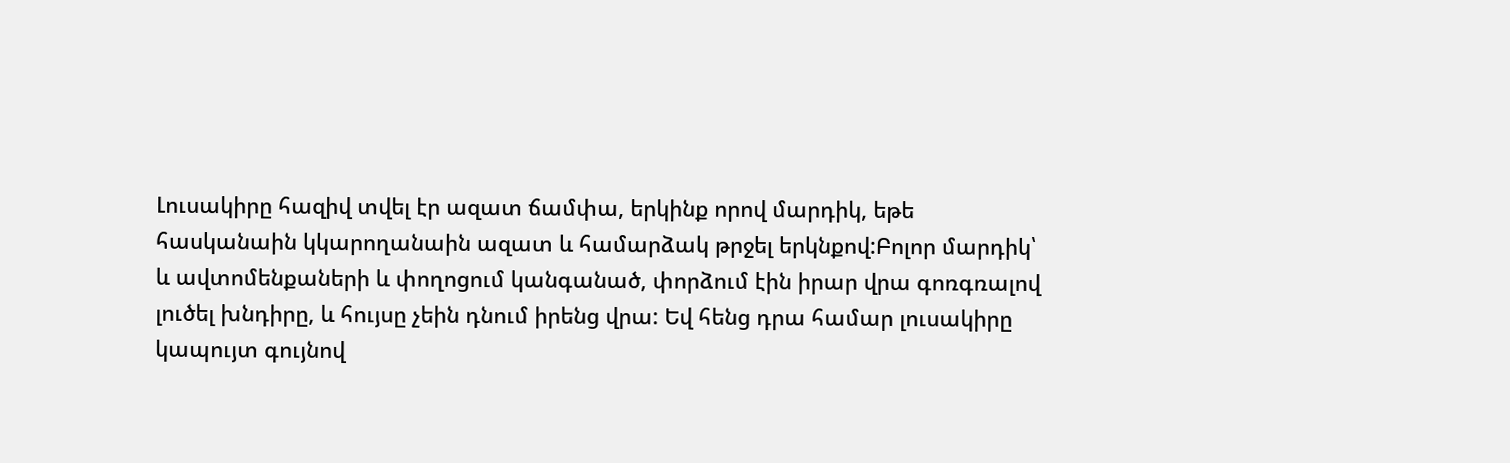Լուսակիրը հազիվ տվել էր ազատ ճամփա, երկինք որով մարդիկ, եթե հասկանաին կկարողանաին ազատ և համարձակ թրջել երկնքով:Բոլոր մարդիկ՝ և ավտոմենքաների և փողոցում կանգանած, փորձում էին իրար վրա գոռգռալով լուծել խնդիրը, և հույսը չեին դնում իրենց վրա: Եվ հենց դրա համար լուսակիրը կապույտ գույնով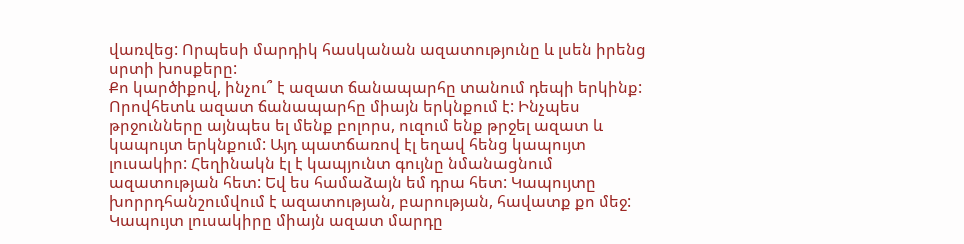վառվեց: Որպեսի մարդիկ հասկանան ազատությունը և լսեն իրենց սրտի խոսքերը:
Քո կարծիքով, ինչու՞ է ազատ ճանապարհը տանում դեպի երկինք:
Որովհետև ազատ ճանապարհը միայն երկնքում է: Ինչպես թրջունները այնպես ել մենք բոլորս, ուզում ենք թրջել ազատ և կապույտ երկնքում: Այդ պատճառով էլ եղավ հենց կապույտ լուսակիր: Հեղինակն էլ է կապյունտ գույնը նմանացնում ազատության հետ: Եվ ես համաձայն եմ դրա հետ: Կապույտը խորրդհանշումվում է ազատության, բարության, հավատք քո մեջ: Կապույտ լուսակիրը միայն ազատ մարդը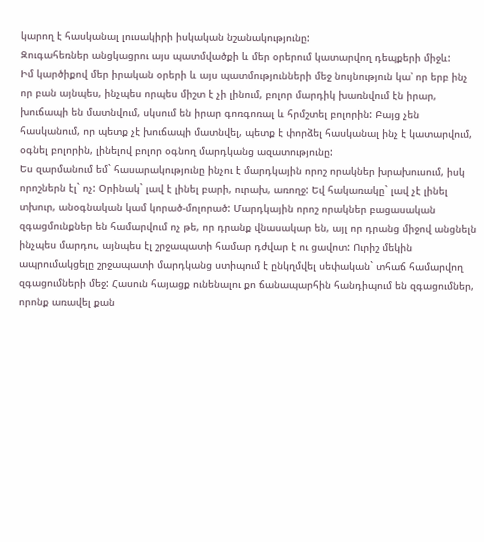կարող է հասկանալ լուսակիրի իսկական նշանակությունը:
Զուգահեռներ անցկացրու այս պատմվածքի և մեր օրերում կատարվող դեպքերի միջև:
Իմ կարծիքով մեր իրական օրերի և այս պատմությունների մեջ նույնություն կա՝ որ երբ ինչ որ բան այնպես, ինչպես որպես միշտ է չի լինում, բոլոր մարդիկ խառնվում էն իրար, խուճապի են մատնվում, սկսում են իրար գոռգոռալ և հրմշտել բոլորին: Բայց չեն հասկանում, որ պետք չէ խուճապի մատնվել, պետք է փորձել հասկանալ ինչ է կատարվում, օգնել բոլորին, լինելով բոլոր օգնող մարդկանց ազատությունը:
Ես զարմանում եմ` հասարակությունը ինչու է մարդկային որոշ որակներ խրախուսում, իսկ որոշներն էլ` ոչ: Օրինակ` լավ է լինել բարի, ուրախ, առողջ: Եվ հակառակը` լավ չէ լինել տխուր, անօգնական կամ կորած-մոլորած: Մարդկային որոշ որակներ բացասական զգացմունքներ են համարվում ոչ թե, որ դրանք վնասակար են, այլ որ դրանց միջով անցնելն ինչպես մարդու, այնպես էլ շրջապատի համար դժվար է ու ցավոտ: Ուրիշ մեկին ապրումակցելը շրջապատի մարդկանց ստիպում է ընկղմվել սեփական` տհաճ համարվող զգացումների մեջ: Հասուն հայացք ունենալու քո ճանապարհին հանդիպում են զգացումներ, որոնք առավել քան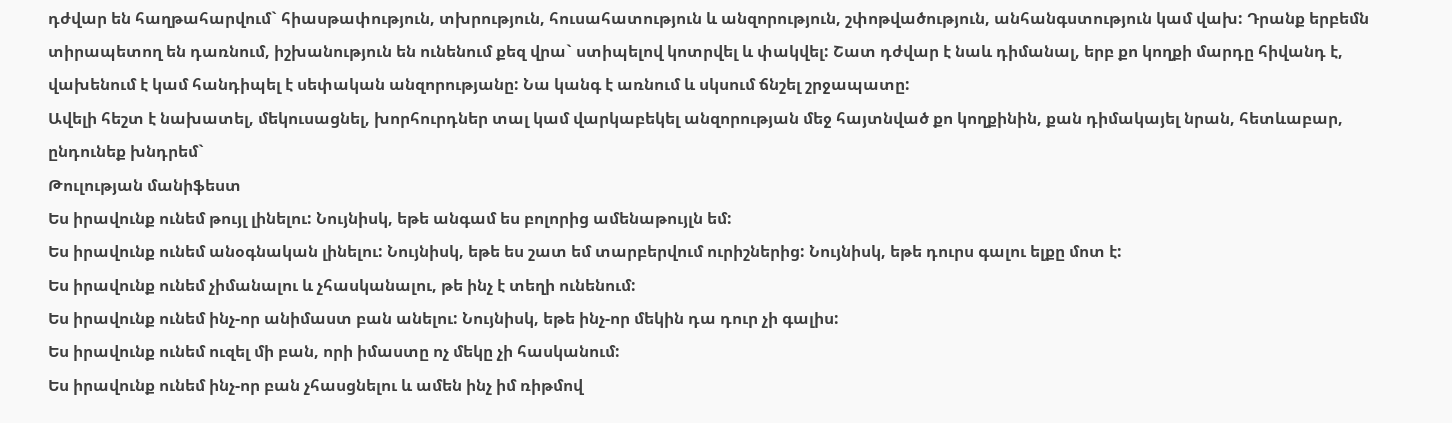դժվար են հաղթահարվում` հիասթափություն, տխրություն, հուսահատություն և անզորություն, շփոթվածություն, անհանգստություն կամ վախ: Դրանք երբեմն տիրապետող են դառնում, իշխանություն են ունենում քեզ վրա` ստիպելով կոտրվել և փակվել: Շատ դժվար է նաև դիմանալ, երբ քո կողքի մարդը հիվանդ է, վախենում է կամ հանդիպել է սեփական անզորությանը: Նա կանգ է առնում և սկսում ճնշել շրջապատը:
Ավելի հեշտ է նախատել, մեկուսացնել, խորհուրդներ տալ կամ վարկաբեկել անզորության մեջ հայտնված քո կողքինին, քան դիմակայել նրան, հետևաբար, ընդունեք խնդրեմ`
Թուլության մանիֆեստ
Ես իրավունք ունեմ թույլ լինելու: Նույնիսկ, եթե անգամ ես բոլորից ամենաթույլն եմ:
Ես իրավունք ունեմ անօգնական լինելու: Նույնիսկ, եթե ես շատ եմ տարբերվում ուրիշներից: Նույնիսկ, եթե դուրս գալու ելքը մոտ է:
Ես իրավունք ունեմ չիմանալու և չհասկանալու, թե ինչ է տեղի ունենում:
Ես իրավունք ունեմ ինչ-որ անիմաստ բան անելու: Նույնիսկ, եթե ինչ-որ մեկին դա դուր չի գալիս:
Ես իրավունք ունեմ ուզել մի բան, որի իմաստը ոչ մեկը չի հասկանում:
Ես իրավունք ունեմ ինչ-որ բան չհասցնելու և ամեն ինչ իմ ռիթմով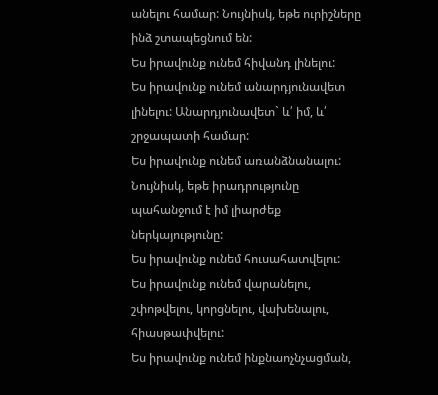անելու համար: Նույնիսկ, եթե ուրիշները ինձ շտապեցնում են:
Ես իրավունք ունեմ հիվանդ լինելու:
Ես իրավունք ունեմ անարդյունավետ լինելու: Անարդյունավետ` և՛ իմ, և՛ շրջապատի համար:
Ես իրավունք ունեմ առանձնանալու: Նույնիսկ, եթե իրադրությունը պահանջում է իմ լիարժեք ներկայությունը:
Ես իրավունք ունեմ հուսահատվելու:
Ես իրավունք ունեմ վարանելու, շփոթվելու, կորցնելու, վախենալու, հիասթափվելու:
Ես իրավունք ունեմ ինքնաոչնչացման,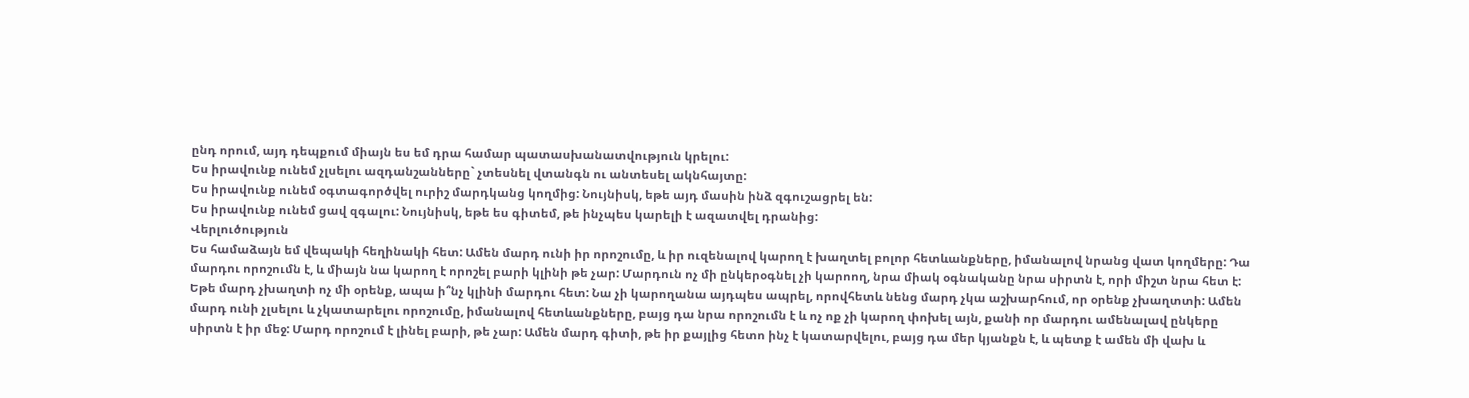ընդ որում, այդ դեպքում միայն ես եմ դրա համար պատասխանատվություն կրելու:
Ես իրավունք ունեմ չլսելու ազդանշանները` չտեսնել վտանգն ու անտեսել ակնհայտը:
Ես իրավունք ունեմ օգտագործվել ուրիշ մարդկանց կողմից: Նույնիսկ, եթե այդ մասին ինձ զգուշացրել են:
Ես իրավունք ունեմ ցավ զգալու: Նույնիսկ, եթե ես գիտեմ, թե ինչպես կարելի է ազատվել դրանից:
Վերլուծություն
Ես համաձայն եմ վեպակի հեղինակի հետ: Ամեն մարդ ունի իր որոշումը, և իր ուզենալով կարող է խաղտել բոլոր հետևանքները, իմանալով նրանց վատ կողմերը: Դա մարդու որոշումն է, և միայն նա կարող է որոշել բարի կլինի թե չար: Մարդուն ոչ մի ընկերօգնել չի կարոող, նրա միակ օգնականը նրա սիրտն է, որի միշտ նրա հետ է: Եթե մարդ չխաղտի ոչ մի օրենք, ապա ի՞նչ կլինի մարդու հետ: Նա չի կարողանա այդպես ապրել, որովհետև նենց մարդ չկա աշխարհում, որ օրենք չխաղտտի: Ամեն մարդ ունի չլսելու և չկատարելու որոշումը, իմանալով հետևանքները, բայց դա նրա որոշումն է և ոչ ոք չի կարող փոխել այն, քանի որ մարդու ամենալավ ընկերը սիրտն է իր մեջ: Մարդ որոշում է լինել բարի, թե չար: Ամեն մարդ գիտի, թե իր քայլից հետո ինչ է կատարվելու, բայց դա մեր կյանքն է, և պետք է ամեն մի վախ և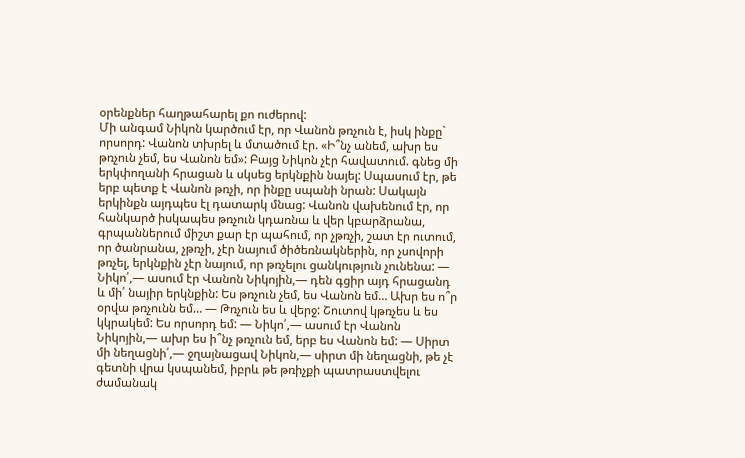օրենքներ հաղթահարել քո ուժերով:
Մի անգամ Նիկոն կարծում էր, որ Վանոն թռչուն է, իսկ ինքը` որսորդ: Վանոն տխրել և մտածում էր. «Ի՞նչ անեմ, ախր ես թռչուն չեմ, ես Վանոն եմ»: Բայց Նիկոն չէր հավատում. գնեց մի երկփողանի հրացան և սկսեց երկնքին նայել: Սպասում էր, թե երբ պետք է Վանոն թռչի, որ ինքը սպանի նրան: Սակայն երկինքն այդպես էլ դատարկ մնաց: Վանոն վախենում էր, որ հանկարծ իսկապես թռչուն կդառնա և վեր կբարձրանա, գրպաններում միշտ քար էր պահում, որ չթռչի, շատ էր ուտում, որ ծանրանա, չթռչի, չէր նայում ծիծեռնակներին, որ չսովորի թռչել, երկնքին չէր նայում, որ թռչելու ցանկություն չունենա: — Նիկո՛,— ասում էր Վանոն Նիկոյին,— դեն գցիր այդ հրացանդ և մի՛ նայիր երկնքին: Ես թռչուն չեմ, ես Վանոն եմ… Ախր ես ո՞ր օրվա թռչունն եմ… — Թռչուն ես և վերջ: Շուտով կթռչես և ես կկրակեմ: Ես որսորդ եմ: — Նիկո՛,— ասում էր Վանոն Նիկոյին,— ախր ես ի՞նչ թռչուն եմ, երբ ես Վանոն եմ: — Սիրտ մի նեղացնի՛,— ջղայնացավ Նիկոն,— սիրտ մի նեղացնի, թե չէ գետնի վրա կսպանեմ, իբրև թե թռիչքի պատրաստվելու ժամանակ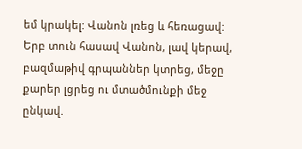եմ կրակել: Վանոն լռեց և հեռացավ: Երբ տուն հասավ Վանոն, լավ կերավ, բազմաթիվ գրպաններ կտրեց, մեջը քարեր լցրեց ու մտածմունքի մեջ ընկավ.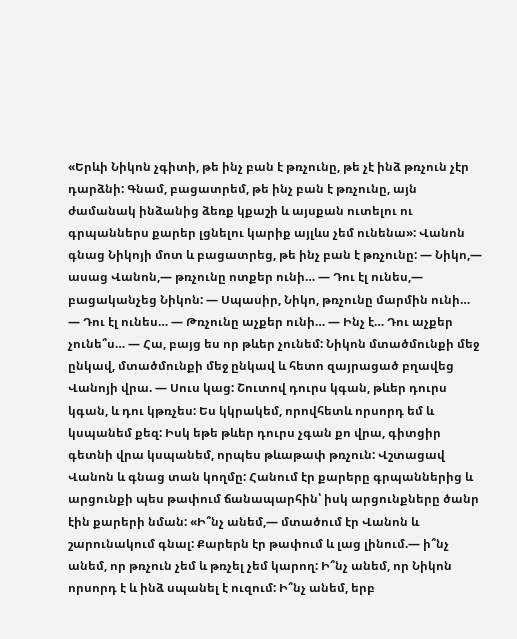«Երևի Նիկոն չգիտի, թե ինչ բան է թռչունը, թե չէ ինձ թռչուն չէր դարձնի: Գնամ, բացատրեմ, թե ինչ բան է թռչունը, այն ժամանակ ինձանից ձեռք կքաշի և այսքան ուտելու ու գրպաններս քարեր լցնելու կարիք այլևս չեմ ունենա»: Վանոն գնաց Նիկոյի մոտ և բացատրեց, թե ինչ բան է թռչունը: — Նիկո,— ասաց Վանոն,— թռչունը ոտքեր ունի… — Դու էլ ունես,— բացականչեց Նիկոն: — Սպասիր, Նիկո, թռչունը մարմին ունի… — Դու էլ ունես… — Թռչունը աչքեր ունի… — Ինչ է… Դու աչքեր չունե՞ս… — Հա, բայց ես որ թևեր չունեմ: Նիկոն մտածմունքի մեջ ընկավ, մտածմունքի մեջ ընկավ և հետո զայրացած բղավեց Վանոյի վրա. — Սուս կաց: Շուտով դուրս կգան, թևեր դուրս կգան, և դու կթռչես: Ես կկրակեմ, որովհետև որսորդ եմ և կսպանեմ քեզ: Իսկ եթե թևեր դուրս չգան քո վրա, գիտցիր գետնի վրա կսպանեմ, որպես թևաթափ թռչուն: Վշտացավ Վանոն և գնաց տան կողմը: Հանում էր քարերը գրպաններից և արցունքի պես թափում ճանապարհին՝ իսկ արցունքները ծանր էին քարերի նման: «Ի՞նչ անեմ,— մտածում էր Վանոն և շարունակում գնալ: Քարերն էր թափում և լաց լինում.— ի՞նչ անեմ, որ թռչուն չեմ և թռչել չեմ կարող: Ի՞նչ անեմ, որ Նիկոն որսորդ է և ինձ սպանել է ուզում: Ի՞նչ անեմ, երբ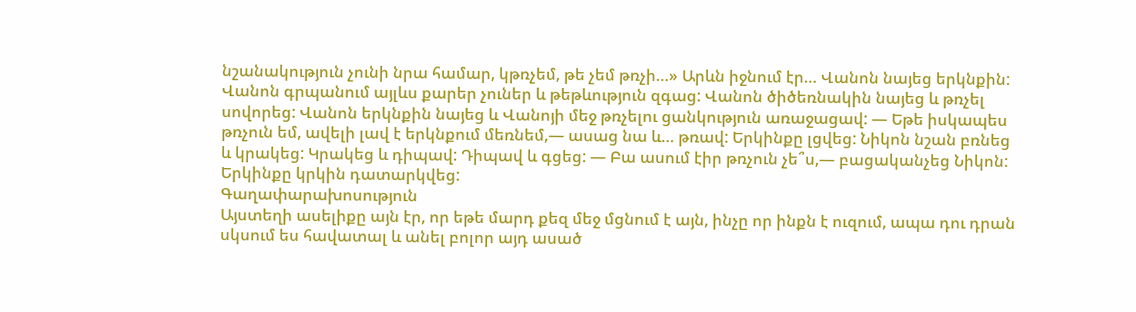նշանակություն չունի նրա համար, կթռչեմ, թե չեմ թռչի…» Արևն իջնում էր… Վանոն նայեց երկնքին: Վանոն գրպանում այլևս քարեր չուներ և թեթևություն զգաց: Վանոն ծիծեռնակին նայեց և թռչել սովորեց: Վանոն երկնքին նայեց և Վանոյի մեջ թռչելու ցանկություն առաջացավ: — Եթե իսկապես թռչուն եմ, ավելի լավ է երկնքում մեռնեմ,— ասաց նա և… թռավ: Երկինքը լցվեց: Նիկոն նշան բռնեց և կրակեց: Կրակեց և դիպավ: Դիպավ և գցեց: — Բա ասում էիր թռչուն չե՞ս,— բացականչեց Նիկոն: Երկինքը կրկին դատարկվեց:
Գաղափարախոսություն
Այստեղի ասելիքը այն էր, որ եթե մարդ քեզ մեջ մցնում է այն, ինչը որ ինքն է ուզում, ապա դու դրան սկսում ես հավատալ և անել բոլոր այդ ասած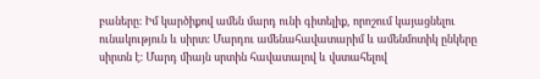բաները: Իմ կարծիքով ամեն մարդ ունի գիտելիք, որոշում կայացնելու ունակություն և սիրտ: Մարդու ամենահավատարիմ և ամենմոտիկ ընկերը սիրտն է: Մարդ միայն սրտին հավատալով և վստահելով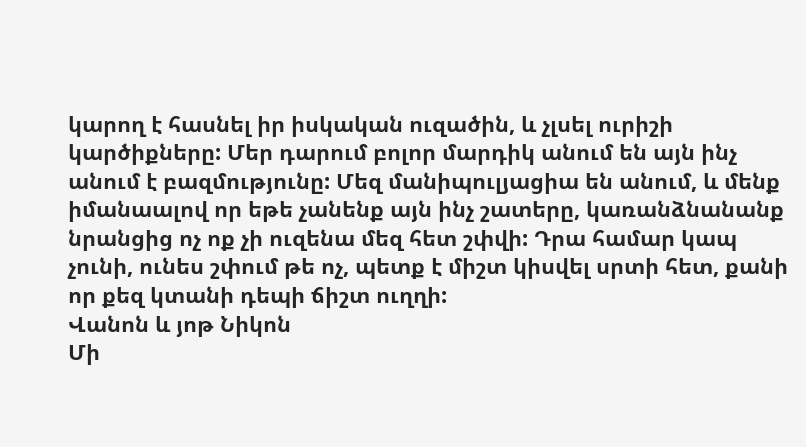կարող է հասնել իր իսկական ուզածին, և չլսել ուրիշի կարծիքները: Մեր դարում բոլոր մարդիկ անում են այն ինչ անում է բազմությունը: Մեզ մանիպուլյացիա են անում, և մենք իմանաալով որ եթե չանենք այն ինչ շատերը, կառանձնանանք նրանցից ոչ ոք չի ուզենա մեզ հետ շփվի: Դրա համար կապ չունի, ունես շփում թե ոչ, պետք է միշտ կիսվել սրտի հետ, քանի որ քեզ կտանի դեպի ճիշտ ուղղի:
Վանոն և յոթ Նիկոն
Մի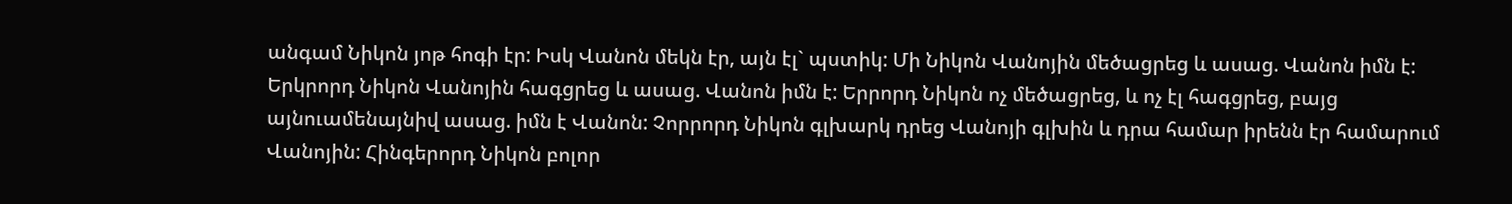անգամ Նիկոն յոթ հոգի էր: Իսկ Վանոն մեկն էր, այն էլ` պստիկ: Մի Նիկոն Վանոյին մեծացրեց և ասաց. Վանոն իմն է: Երկրորդ Նիկոն Վանոյին հագցրեց և ասաց. Վանոն իմն է: Երրորդ Նիկոն ոչ մեծացրեց, և ոչ էլ հագցրեց, բայց այնուամենայնիվ ասաց. իմն է Վանոն: Չորրորդ Նիկոն գլխարկ դրեց Վանոյի գլխին և դրա համար իրենն էր համարում Վանոյին: Հինգերորդ Նիկոն բոլոր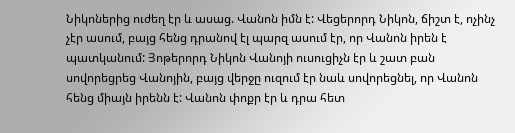Նիկոներից ուժեղ էր և ասաց. Վանոն իմն է: Վեցերորդ Նիկոն, ճիշտ է, ոչինչ չէր ասում, բայց հենց դրանով էլ պարզ ասում էր, որ Վանոն իրեն է պատկանում: Յոթերորդ Նիկոն Վանոյի ուսուցիչն էր և շատ բան սովորեցրեց Վանոյին, բայց վերջը ուզում էր նաև սովորեցնել, որ Վանոն հենց միայն իրենն է: Վանոն փոքր էր և դրա հետ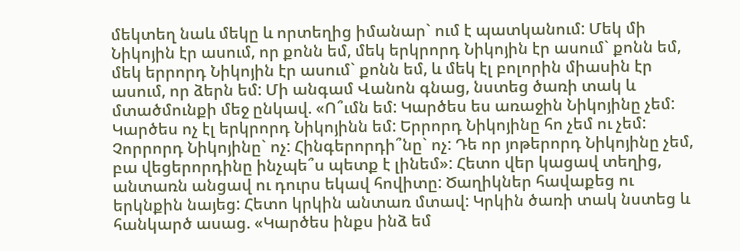մեկտեղ նաև մեկը և որտեղից իմանար` ում է պատկանում: Մեկ մի Նիկոյին էր ասում, որ քոնն եմ, մեկ երկրորդ Նիկոյին էր ասում` քոնն եմ, մեկ երրորդ Նիկոյին էր ասում` քոնն եմ, և մեկ էլ բոլորին միասին էր ասում, որ ձերն եմ: Մի անգամ Վանոն գնաց, նստեց ծառի տակ և մտածմունքի մեջ ընկավ. «Ո՞ւմն եմ: Կարծես ես առաջին Նիկոյինը չեմ: Կարծես ոչ էլ երկրորդ Նիկոյինն եմ: Երրորդ Նիկոյինը հո չեմ ու չեմ: Չորրորդ Նիկոյինը` ոչ: Հինգերորդի՞նը` ոչ: Դե որ յոթերորդ Նիկոյինը չեմ, բա վեցերորդինը ինչպե՞ս պետք է լինեմ»: Հետո վեր կացավ տեղից, անտառն անցավ ու դուրս եկավ հովիտը: Ծաղիկներ հավաքեց ու երկնքին նայեց: Հետո կրկին անտառ մտավ: Կրկին ծառի տակ նստեց և հանկարծ ասաց. «Կարծես ինքս ինձ եմ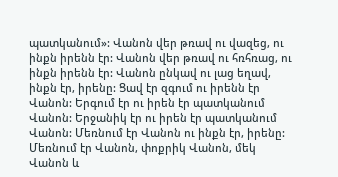պատկանում»: Վանոն վեր թռավ ու վազեց, ու ինքն իրենն էր: Վանոն վեր թռավ ու հռհռաց, ու ինքն իրենն էր: Վանոն ընկավ ու լաց եղավ, ինքն էր, իրենը: Ցավ էր զգում ու իրենն էր Վանոն: Երգում էր ու իրեն էր պատկանում Վանոն: Երջանիկ էր ու իրեն էր պատկանում Վանոն: Մեռնում էր Վանոն ու ինքն էր, իրենը: Մեռնում էր Վանոն, փոքրիկ Վանոն, մեկ Վանոն և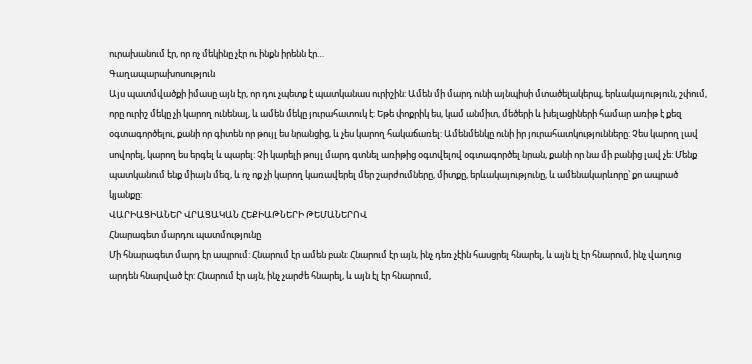ուրախանում էր, որ ոչ մեկինը չէր ու ինքն իրենն էր…
Գաղապարախոսություն
Այս պատմվածքի իմասը այն էր, որ դու չպետք է պատկանաս ուրիշին: Ամեն մի մարդ ունի այնպիսի մտածելակերպ, երևակայություն, շփում, որը ուրիշ մեկը չի կարող ունենալ, և ամեն մեկը յուրահատուկ է: Եթե փոքրիկ ես, կամ անմիտ, մեծերի և խելացիների համար առիթ է քեզ օգտագործելու, քանի որ գիտեն որ թույլ ես նրանցից, և չես կարող հակաճառել: Ամենմենկը ունի իր յուրահատկությունները: Չես կարող լավ սովորել, կարող ես երգել և պարել: Չի կարելի թույլ մարդ գտնել առիթից օգտվելով օգտագործել նրան, քանի որ նա մի բանից լավ չե: Մենք պատկանում ենք միայն մեզ, և ոչ ոք չի կարող կառավերել մեր շարժումները, միտքը, երևակայությունը, և ամենակարևորը՝ քո ապրած կյանքը:
ՎԱՐԻԱՑԻԱՆԵՐ ՎՐԱՑԱԿԱՆ ՀԵՔԻԱԹՆԵՐԻ ԹԵՄԱՆԵՐՈՎ
Հնարագետ մարդու պատմությունը
Մի հնարագետ մարդ էր ապրում: Հնարում էր ամեն բան: Հնարում էր այն, ինչ դեռ չէին հասցրել հնարել, և այն էլ էր հնարում, ինչ վաղուց արդեն հնարված էր: Հնարում էր այն, ինչ չարժե հնարել, և այն էլ էր հնարում,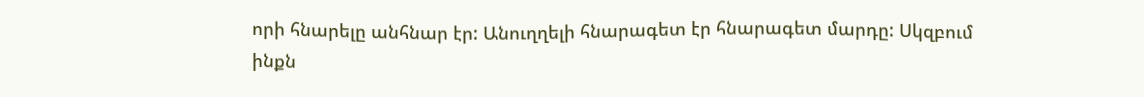որի հնարելը անհնար էր: Անուղղելի հնարագետ էր հնարագետ մարդը: Սկզբում ինքն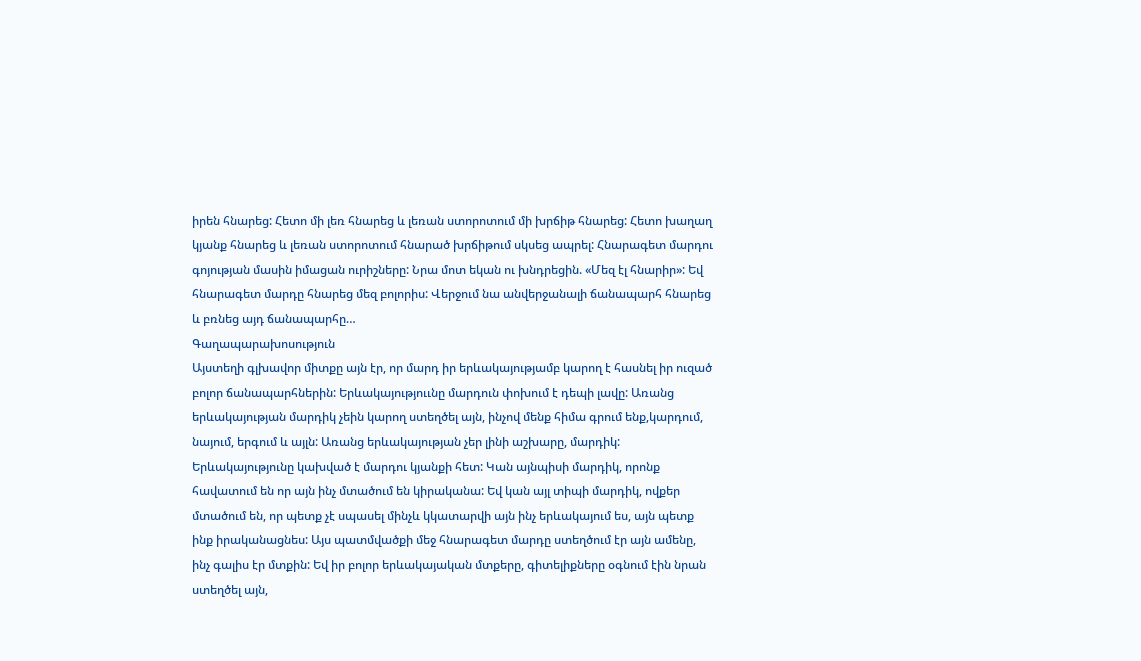իրեն հնարեց: Հետո մի լեռ հնարեց և լեռան ստորոտում մի խրճիթ հնարեց: Հետո խաղաղ կյանք հնարեց և լեռան ստորոտում հնարած խրճիթում սկսեց ապրել: Հնարագետ մարդու գոյության մասին իմացան ուրիշները: Նրա մոտ եկան ու խնդրեցին. «Մեզ էլ հնարիր»: Եվ հնարագետ մարդը հնարեց մեզ բոլորիս: Վերջում նա անվերջանալի ճանապարհ հնարեց և բռնեց այդ ճանապարհը…
Գաղապարախոսություն
Այստեղի գլխավոր միտքը այն էր, որ մարդ իր երևակայությամբ կարող է հասնել իր ուզած բոլոր ճանապարհներին: Երևակայություւնը մարդուն փոխում է դեպի լավը: Առանց երևակայության մարդիկ չեին կարող ստեղծել այն, ինչով մենք հիմա գրում ենք,կարդում, նայում, երգում և այլն: Առանց երևակայության չեր լինի աշխարը, մարդիկ: Երևակայությունը կախված է մարդու կյանքի հետ: Կան այնպիսի մարդիկ, որոնք հավատում են որ այն ինչ մտածում են կիրականա: Եվ կան այլ տիպի մարդիկ, ովքեր մտածում են, որ պետք չէ սպասել մինչև կկատարվի այն ինչ երևակայում ես, այն պետք ինք իրականացնես: Այս պատմվածքի մեջ հնարագետ մարդը ստեղծում էր այն ամենը, ինչ գալիս էր մտքին: Եվ իր բոլոր երևակայական մտքերը, գիտելիքները օգնում էին նրան ստեղծել այն,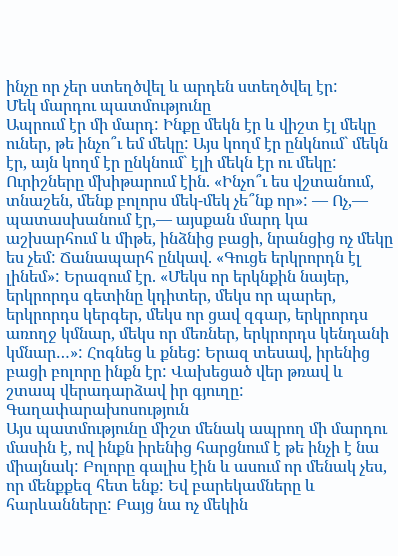ինչը որ չեր ստեղծվել և արդեն ստեղծվել էր:
Մեկ մարդու պատմությունը
Ապրում էր մի մարդ: Ինքը մեկն էր և վիշտ էլ մեկը ուներ, թե ինչո՞ւ եմ մեկը: Այս կողմ էր ընկնում` մեկն էր, այն կողմ էր ընկնում` էլի մեկն էր ու մեկը: Ուրիշները մխիթարում էին. «Ինչո՞ւ ես վշտանում, տնաշեն, մենք բոլորս մեկ-մեկ չե՞նք որ»: — Ոչ,— պատասխանում էր,— այսքան մարդ կա աշխարհում և միթե, ինձնից բացի, նրանցից ոչ մեկը ես չեմ: Ճանապարհ ընկավ. «Գուցե երկրորդն էլ լինեմ»: Երազում էր. «Մեկս որ երկնքին նայեր, երկրորդս գետինը կդիտեր, մեկս որ պարեր, երկրորդս կերգեր, մեկս որ ցավ զգար, երկրորդս առողջ կմնար, մեկս որ մեռներ, երկրորդս կենդանի կմնար…»: Հոգնեց և քնեց: Երազ տեսավ, իրենից բացի բոլորը ինքն էր: Վախեցած վեր թռավ և շտապ վերադարձավ իր գյուղը:
Գաղափարախոսություն
Այս պատմությունը միշտ մենակ ապրող մի մարդու մասին է, ով ինքն իրենից հարցնում է թե ինչի է նա միայնակ: Բոլորը գալիս էին և ասում որ մենակ չես, որ մենքքեզ հետ ենք: Եվ բարեկամները և հարևանները: Բայց նա ոչ մեկին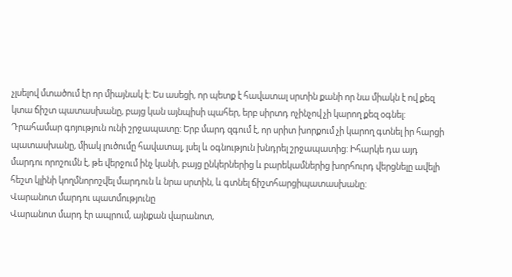չլսելով մտածում էր որ միայնակ է: Ես ասեցի, որ պետք է հավատալ սրտին քանի որ նա միակն է ով քեզ կտա ճիշտ պատասխանը, բայց կան այնպիսի պահեր, երբ սիրտդ ոչինչով չի կարող քեզ օգնել: Դրահամար գոյություն ունի շրջապատը: Երբ մարդ զգում է, որ սրիտ խորքում չի կարող գտնել իր հարցի պատասխանը, միակ լուծումը հավատալ, լսել և օգնություն խնդրել շրջապատից: Իհարկե դա այդ մարդու որոշումն է, թե վերջում ինչ կանի, բայց ընկերներից և բարեկամներից խորհուրդ վերցնելը ավելի հեշտ կլինի կողմնորոշվել մարդուն և նրա սրտին, և գտնել ճիշտհարցիպատասխանը:
Վարանոտ մարդու պատմությունը
Վարանոտ մարդ էր ապրում, այնքան վարանոտ,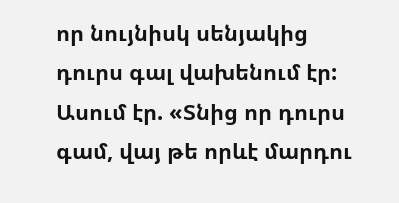որ նույնիսկ սենյակից դուրս գալ վախենում էր: Ասում էր. «Տնից որ դուրս գամ, վայ թե որևէ մարդու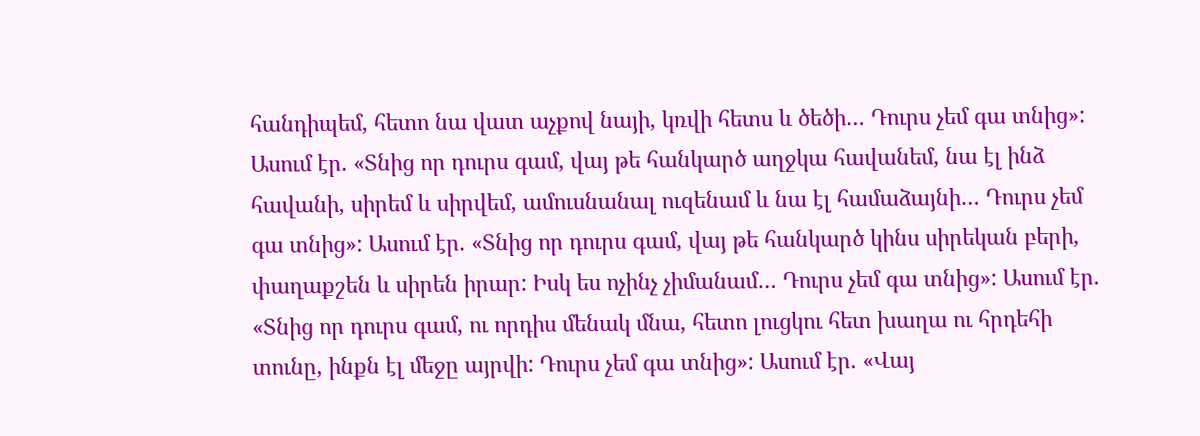հանդիպեմ, հետո նա վատ աչքով նայի, կռվի հետս և ծեծի… Դուրս չեմ գա տնից»: Ասում էր. «Տնից որ դուրս գամ, վայ թե հանկարծ աղջկա հավանեմ, նա էլ ինձ հավանի, սիրեմ և սիրվեմ, ամուսնանալ ուզենամ և նա էլ համաձայնի… Դուրս չեմ գա տնից»: Ասում էր. «Տնից որ դուրս գամ, վայ թե հանկարծ կինս սիրեկան բերի, փաղաքշեն և սիրեն իրար: Իսկ ես ոչինչ չիմանամ… Դուրս չեմ գա տնից»: Ասում էր. «Տնից որ դուրս գամ, ու որդիս մենակ մնա, հետո լուցկու հետ խաղա ու հրդեհի տունը, ինքն էլ մեջը այրվի: Դուրս չեմ գա տնից»: Ասում էր. «Վայ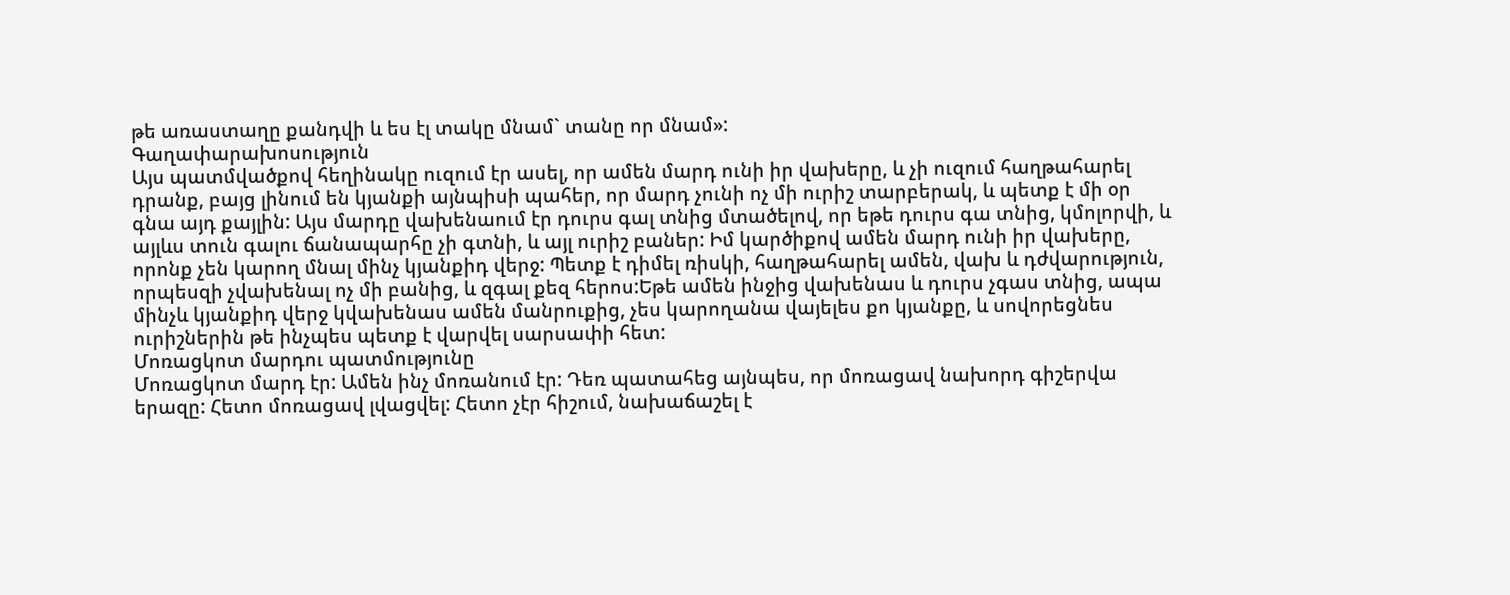թե առաստաղը քանդվի և ես էլ տակը մնամ` տանը որ մնամ»:
Գաղափարախոսություն
Այս պատմվածքով հեղինակը ուզում էր ասել, որ ամեն մարդ ունի իր վախերը, և չի ուզում հաղթահարել դրանք, բայց լինում են կյանքի այնպիսի պահեր, որ մարդ չունի ոչ մի ուրիշ տարբերակ, և պետք է մի օր գնա այդ քայլին: Այս մարդը վախենաում էր դուրս գալ տնից մտածելով, որ եթե դուրս գա տնից, կմոլորվի, և այլևս տուն գալու ճանապարհը չի գտնի, և այլ ուրիշ բաներ: Իմ կարծիքով ամեն մարդ ունի իր վախերը, որոնք չեն կարող մնալ մինչ կյանքիդ վերջ: Պետք է դիմել ռիսկի, հաղթահարել ամեն, վախ և դժվարություն, որպեսզի չվախենալ ոչ մի բանից, և զգալ քեզ հերոս:Եթե ամեն ինջից վախենաս և դուրս չգաս տնից, ապա մինչև կյանքիդ վերջ կվախենաս ամեն մանրուքից, չես կարողանա վայելես քո կյանքը, և սովորեցնես ուրիշներին թե ինչպես պետք է վարվել սարսափի հետ:
Մոռացկոտ մարդու պատմությունը
Մոռացկոտ մարդ էր: Ամեն ինչ մոռանում էր: Դեռ պատահեց այնպես, որ մոռացավ նախորդ գիշերվա երազը: Հետո մոռացավ լվացվել: Հետո չէր հիշում, նախաճաշել է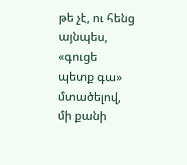թե չէ, ու հենց այնպես, «գուցե պետք գա» մտածելով, մի քանի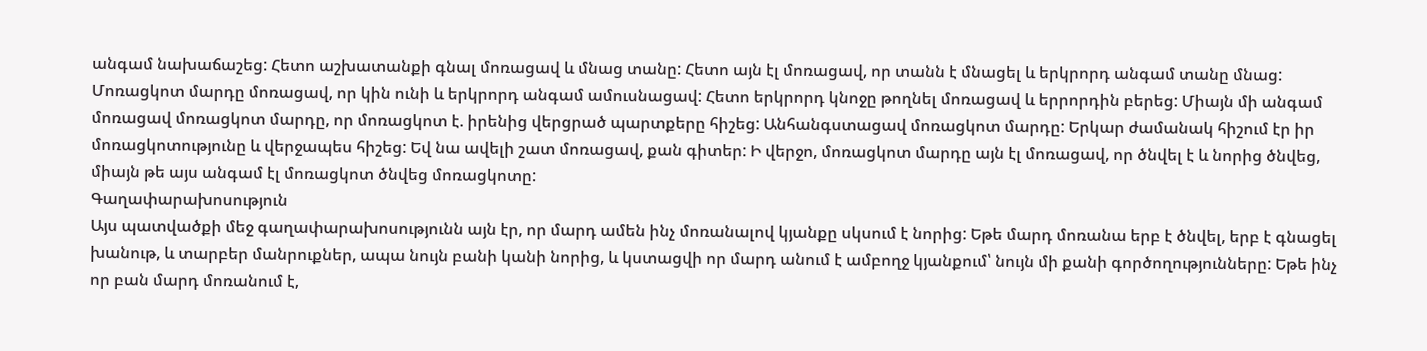անգամ նախաճաշեց: Հետո աշխատանքի գնալ մոռացավ և մնաց տանը: Հետո այն էլ մոռացավ, որ տանն է մնացել և երկրորդ անգամ տանը մնաց: Մոռացկոտ մարդը մոռացավ, որ կին ունի և երկրորդ անգամ ամուսնացավ: Հետո երկրորդ կնոջը թողնել մոռացավ և երրորդին բերեց: Միայն մի անգամ մոռացավ մոռացկոտ մարդը, որ մոռացկոտ է. իրենից վերցրած պարտքերը հիշեց: Անհանգստացավ մոռացկոտ մարդը: Երկար ժամանակ հիշում էր իր մոռացկոտությունը և վերջապես հիշեց: Եվ նա ավելի շատ մոռացավ, քան գիտեր: Ի վերջո, մոռացկոտ մարդը այն էլ մոռացավ, որ ծնվել է և նորից ծնվեց, միայն թե այս անգամ էլ մոռացկոտ ծնվեց մոռացկոտը:
Գաղափարախոսություն
Այս պատվածքի մեջ գաղափարախոսությունն այն էր, որ մարդ ամեն ինչ մոռանալով կյանքը սկսում է նորից: Եթե մարդ մոռանա երբ է ծնվել, երբ է գնացել խանութ, և տարբեր մանրուքներ, ապա նույն բանի կանի նորից, և կստացվի որ մարդ անում է ամբողջ կյանքում՝ նույն մի քանի գործողությունները: Եթե ինչ որ բան մարդ մոռանում է,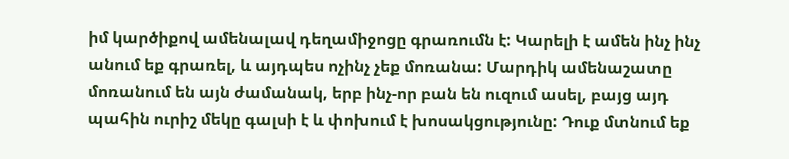իմ կարծիքով ամենալավ դեղամիջոցը գրառումն է: Կարելի է ամեն ինչ ինչ անում եք գրառել, և այդպես ոչինչ չեք մոռանա: Մարդիկ ամենաշատը մոռանում են այն ժամանակ, երբ ինչ-որ բան են ուզում ասել, բայց այդ պահին ուրիշ մեկը գալսի է և փոխում է խոսակցությունը: Դուք մտնում եք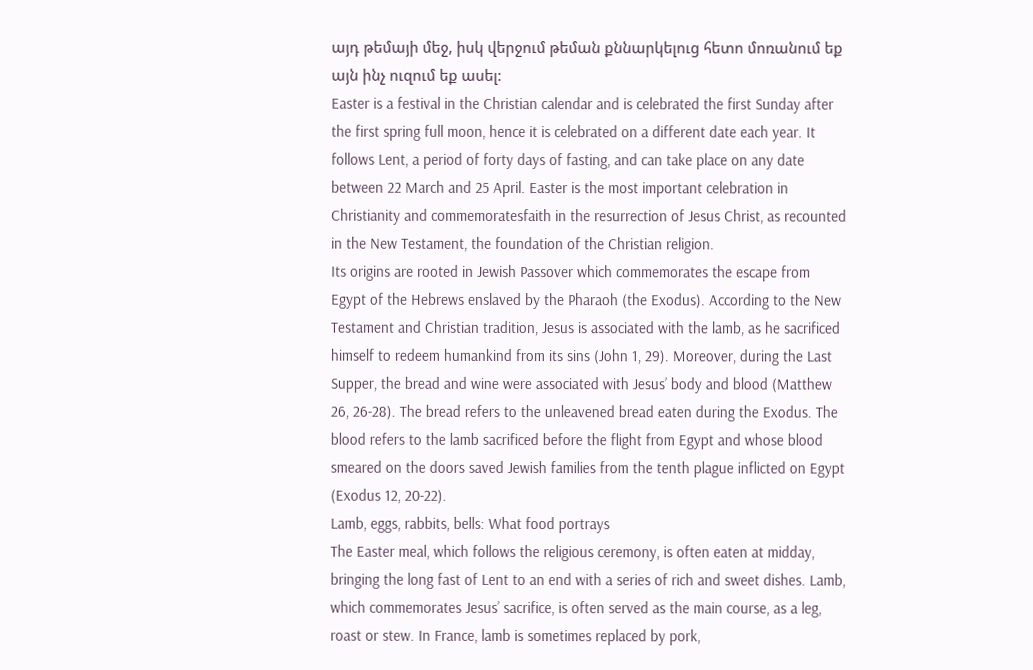այդ թեմայի մեջ, իսկ վերջում թեման քննարկելուց հետո մոռանում եք այն ինչ ուզում եք ասել:
Easter is a festival in the Christian calendar and is celebrated the first Sunday after the first spring full moon, hence it is celebrated on a different date each year. It follows Lent, a period of forty days of fasting, and can take place on any date between 22 March and 25 April. Easter is the most important celebration in Christianity and commemoratesfaith in the resurrection of Jesus Christ, as recounted in the New Testament, the foundation of the Christian religion.
Its origins are rooted in Jewish Passover which commemorates the escape from Egypt of the Hebrews enslaved by the Pharaoh (the Exodus). According to the New Testament and Christian tradition, Jesus is associated with the lamb, as he sacrificed himself to redeem humankind from its sins (John 1, 29). Moreover, during the Last Supper, the bread and wine were associated with Jesus’ body and blood (Matthew 26, 26-28). The bread refers to the unleavened bread eaten during the Exodus. The blood refers to the lamb sacrificed before the flight from Egypt and whose blood smeared on the doors saved Jewish families from the tenth plague inflicted on Egypt (Exodus 12, 20-22).
Lamb, eggs, rabbits, bells: What food portrays
The Easter meal, which follows the religious ceremony, is often eaten at midday, bringing the long fast of Lent to an end with a series of rich and sweet dishes. Lamb, which commemorates Jesus’ sacrifice, is often served as the main course, as a leg, roast or stew. In France, lamb is sometimes replaced by pork,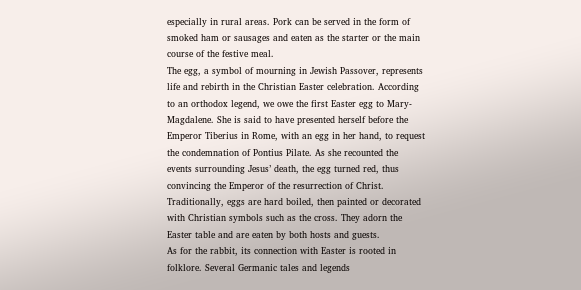especially in rural areas. Pork can be served in the form of smoked ham or sausages and eaten as the starter or the main course of the festive meal.
The egg, a symbol of mourning in Jewish Passover, represents life and rebirth in the Christian Easter celebration. According to an orthodox legend, we owe the first Easter egg to Mary-Magdalene. She is said to have presented herself before the Emperor Tiberius in Rome, with an egg in her hand, to request the condemnation of Pontius Pilate. As she recounted the events surrounding Jesus’ death, the egg turned red, thus convincing the Emperor of the resurrection of Christ. Traditionally, eggs are hard boiled, then painted or decorated with Christian symbols such as the cross. They adorn the Easter table and are eaten by both hosts and guests.
As for the rabbit, its connection with Easter is rooted in folklore. Several Germanic tales and legends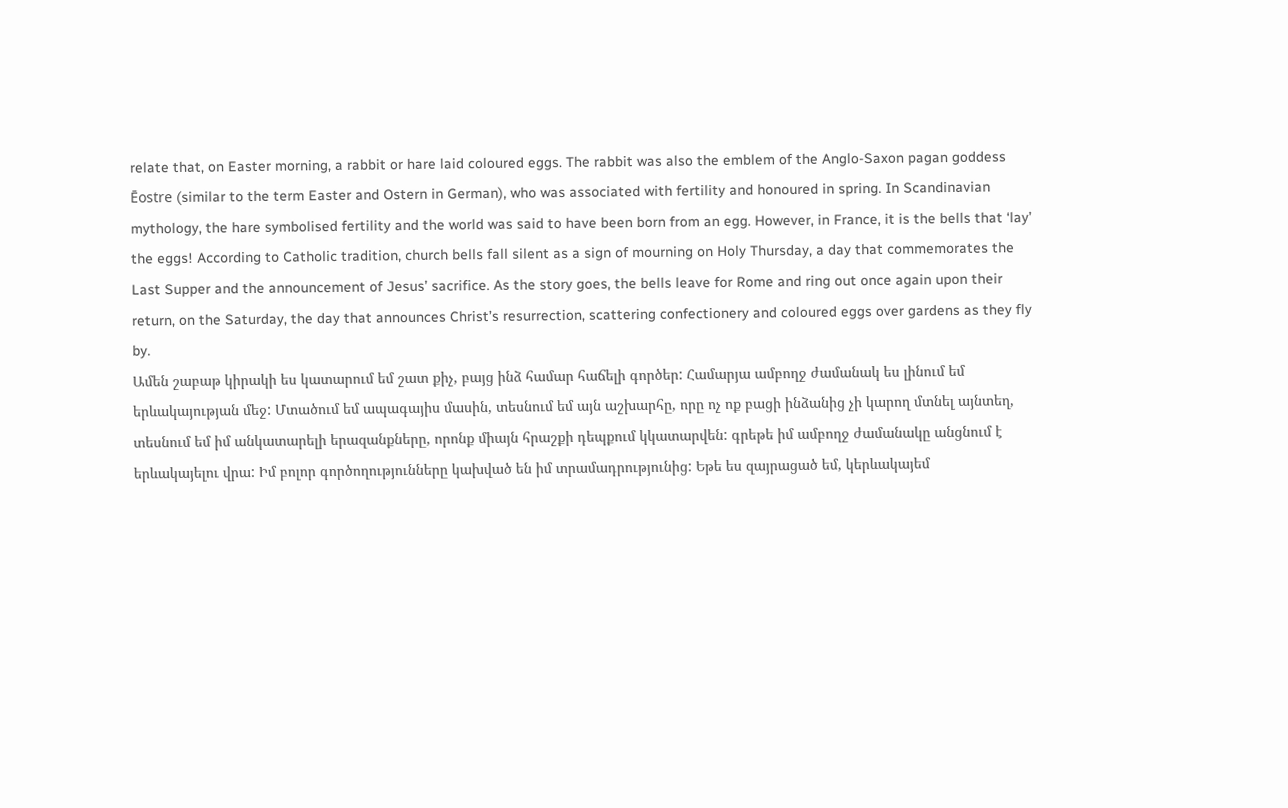relate that, on Easter morning, a rabbit or hare laid coloured eggs. The rabbit was also the emblem of the Anglo-Saxon pagan goddess Ēostre (similar to the term Easter and Ostern in German), who was associated with fertility and honoured in spring. In Scandinavian mythology, the hare symbolised fertility and the world was said to have been born from an egg. However, in France, it is the bells that ‘lay’ the eggs! According to Catholic tradition, church bells fall silent as a sign of mourning on Holy Thursday, a day that commemorates the Last Supper and the announcement of Jesus’ sacrifice. As the story goes, the bells leave for Rome and ring out once again upon their return, on the Saturday, the day that announces Christ’s resurrection, scattering confectionery and coloured eggs over gardens as they fly by.
Ամեն շաբաթ կիրակի ես կատարում եմ շատ քիչ, բայց ինձ համար հաճելի գործեր: Համարյա ամբողջ ժամանակ ես լինում եմ երևակայության մեջ: Մտածում եմ ապագայիս մասին, տեսնում եմ այն աշխարհը, որը ոչ ոք բացի ինձանից չի կարող մտնել այնտեղ, տեսնում եմ իմ անկատարելի երազանքները, որոնք միայն հրաշքի դեպքում կկատարվեն: գրեթե իմ ամբողջ ժամանակը անցնում է երևակայելու վրա: Իմ բոլոր գործողությունները կախված են իմ տրամադրությունից: Եթե ես զայրացած եմ, կերևակայեմ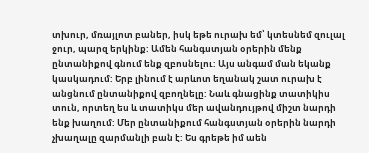տխուր, մռայլոտ բաներ, իսկ եթե ուրախ եմ՝ կտեսնեմ զուլալ ջուր, պարզ երկինք: Ամեն հանգստյան օրերին մենք ընտանիքով գնում ենք զբոսնելու: Այս անգամ ման եկանք կասկադում: Երբ լինում է արևոտ եղանակ շատ ուրախ է անցնում ընտանիքով զբողնելը: Նաև գնացինք տատիկիս տուն, որտեղ ես և տատիկս մեր ավանդույթով միշտ նարդի ենք խաղում: Մեր ընտանիքում հանգստյան օրերին նարդի չխաղալը զարմանլի բան է: Ես գրեթե իմ աեն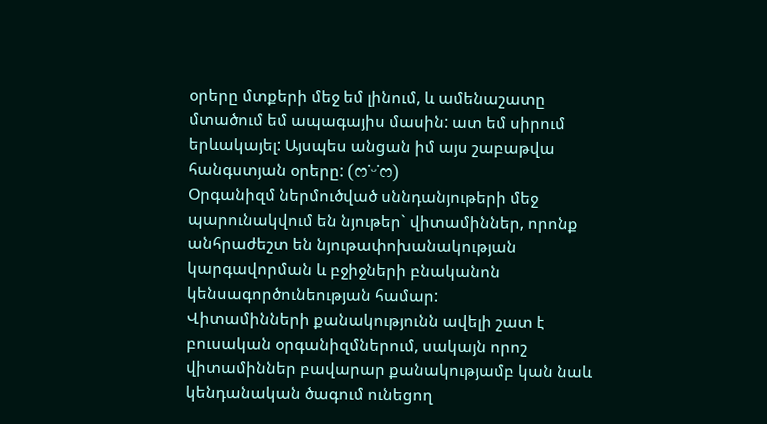օրերը մտքերի մեջ եմ լինում, և ամենաշատը մտածում եմ ապագայիս մասին: ատ եմ սիրում երևակայել: Այսպես անցան իմ այս շաբաթվա հանգստյան օրերը: (ෆ˙ᵕ˙ෆ)
Օրգանիզմ ներմուծված սննդանյութերի մեջ պարունակվում են նյութեր` վիտամիններ, որոնք անհրաժեշտ են նյութափոխանակության կարգավորման և բջիջների բնականոն կենսագործունեության համար:
Վիտամինների քանակությունն ավելի շատ է բուսական օրգանիզմներում, սակայն որոշ վիտամիններ բավարար քանակությամբ կան նաև կենդանական ծագում ունեցող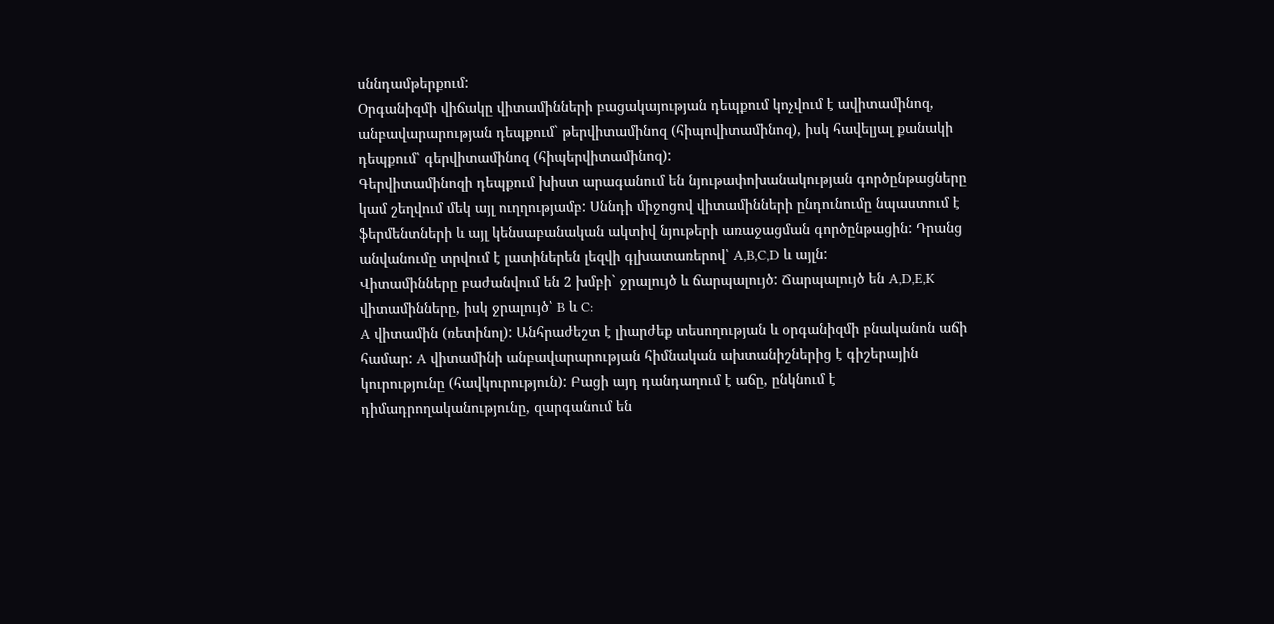սննդամթերքում:
Օրգանիզմի վիճակը վիտամինների բացակայության դեպքում կոչվում է ավիտամինոզ, անբավարարության դեպքում` թերվիտամինոզ (հիպովիտամինոզ), իսկ հավելյալ քանակի դեպքում՝ գերվիտամինոզ (հիպերվիտամինոզ):
Գերվիտամինոզի դեպքում խիստ արագանում են նյութափոխանակության գործընթացները կամ շեղվում մեկ այլ ուղղությամբ: Սննդի միջոցով վիտամինների ընդունումը նպաստում է ֆերմենտների և այլ կենսաբանական ակտիվ նյութերի առաջացման գործընթացին: Դրանց անվանումը տրվում է լատիներեն լեզվի գլխատառերով՝ A,B,C,D և այլն:
Վիտամինները բաժանվում են 2 խմբի` ջրալույծ և ճարպալույծ: Ճարպալույծ են A,D,E,K վիտամինները, իսկ ջրալույծ՝ B և C:
A վիտամին (ռետինոլ): Անհրաժեշտ է լիարժեք տեսողության և օրգանիզմի բնականոն աճի համար: A վիտամինի անբավարարության հիմնական ախտանիշներից է գիշերային կուրությունը (հավկուրություն): Բացի այդ դանդաղում է աճը, ընկնում է դիմադրողականությունը, զարգանում են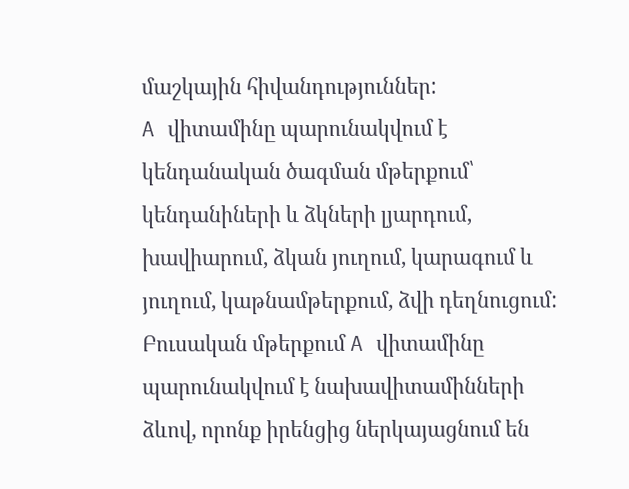մաշկային հիվանդություններ:
A վիտամինը պարունակվում է կենդանական ծագման մթերքում՝ կենդանիների և ձկների լյարդում, խավիարում, ձկան յուղում, կարագում և յուղում, կաթնամթերքում, ձվի դեղնուցում:
Բուսական մթերքում A վիտամինը պարունակվում է նախավիտամինների ձևով, որոնք իրենցից ներկայացնում են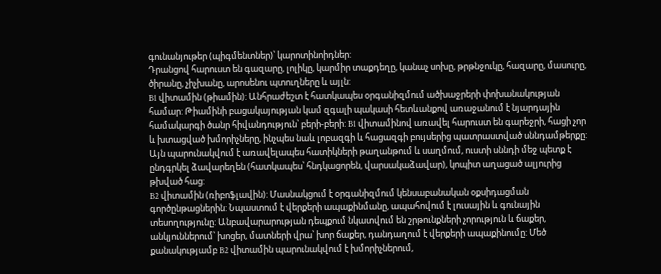գունանյութեր (պիգմենտներ)՝ կարոտինոիդներ:
Դրանցով հարուստ են գազարը, լոլիկը, կարմիր տաքդեղը, կանաչ սոխը, թրթնջուկը, հազարը, մասուրը, ծիրանը, չիչխանը, արոսենու պտուղները և այլն:
B1 վիտամին (թիամին): Անհրաժեշտ է հատկապես օրգանիզմում ածխաջրերի փոխանակության համար: Թիամինի բացակայության կամ զգալի պակասի հետևանքով առաջանում է նյարդային համակարգի ծանր հիվանդություն՝ բերի-բերի: B1 վիտամինով առավել հարուստ են գարեջրի, հացի չոր և խտացված խմորիչները, ինչպես նաև լոբազգի և հացազգի բույսերից պատրաստված սննդամթերքը: Այն պարունակվում է առավելապես հատիկների թաղանթում և սաղմում, ուստի սննդի մեջ պետք է ընդգրկել ձավարեղեն (հատկապես՝ հնդկացորեն, վարսակաձավար), կոպիտ աղացած ալյուրից թխված հաց:
B2 վիտամին (ռիբոֆլավին): Մասնակցում է օրգանիզմում կենսաբանական օքսիդացման գործընթացներին: Նպաստում է վերքերի ապաքինմանը, ապահովում է լուսային և գունային տեսողությունը: Անբավարարության դեպքում նկատվում են շրթունքների չորություն և ճաքեր, անկյուններում՝ խոցեր, մատների վրա՝ խոր ճաքեր, դանդաղում է վերքերի ապաքինումը: Մեծ քանակությամբ B2 վիտամին պարունակվում է խմորիչներում,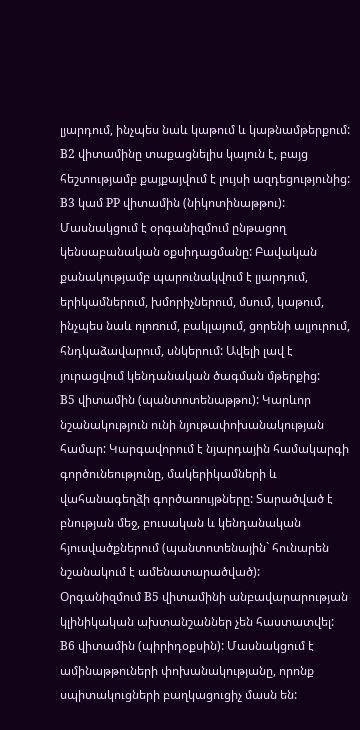լյարդում, ինչպես նաև կաթում և կաթնամթերքում: B2 վիտամինը տաքացնելիս կայուն է, բայց հեշտությամբ քայքայվում է լույսի ազդեցությունից:
B3 կամ PP վիտամին (նիկոտինաթթու): Մասնակցում է օրգանիզմում ընթացող կենսաբանական օքսիդացմանը: Բավական քանակությամբ պարունակվում է լյարդում, երիկամներում, խմորիչներում, մսում, կաթում, ինչպես նաև ոլոռում, բակլայում, ցորենի ալյուրում, հնդկաձավարում, սնկերում: Ավելի լավ է յուրացվում կենդանական ծագման մթերքից:
B5 վիտամին (պանտոտենաթթու): Կարևոր նշանակություն ունի նյութափոխանակության համար: Կարգավորում է նյարդային համակարգի գործունեությունը, մակերիկամների և վահանագեղձի գործառույթները: Տարածված է բնության մեջ, բուսական և կենդանական հյուսվածքներում (պանտոտենային` հունարեն նշանակում է ամենատարածված):
Օրգանիզմում B5 վիտամինի անբավարարության կլինիկական ախտանշաններ չեն հաստատվել:
B6 վիտամին (պիրիդօքսին): Մասնակցում է ամինաթթուների փոխանակությանը, որոնք սպիտակուցների բաղկացուցիչ մասն են: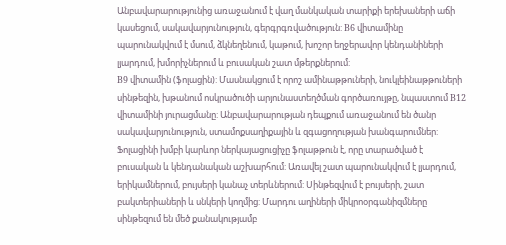Անբավարարությունից առաջանում է վաղ մանկական տարիքի երեխաների աճի կասեցում, սակավարյունություն, գերգրգռվածություն: B6 վիտամինը պարունակվում է մսում, ձկնեղենում, կաթում, խոշոր եղջերավոր կենդանիների լյարդում, խմորիչներում և բուսական շատ մթերքներում:
B9 վիտամին (ֆոլացին): Մասնակցում է որոշ ամինաթթուների, նուկլեինաթթուների սինթեզին, խթանում ոսկրածուծի արյունաստեղծման գործառույթը, նպաստում B12 վիտամինի յուրացմանը: Անբավարարության դեպքում առաջանում են ծանր սակավարյունություն, ստամոքսաղիքային և զգացողության խանգարումներ:
Ֆոլացինի խմբի կարևոր ներկայացուցիչը ֆոլաթթուն է, որը տարածված է բուսական և կենդանական աշխարհում: Առավել շատ պարունակվում է լյարդում, երիկամներում, բույսերի կանաչ տերևներում: Սինթեզվում է բույսերի, շատ բակտերիաների և սնկերի կողմից: Մարդու աղիների միկրոօրգանիզմները սինթեզում են մեծ քանակությամբ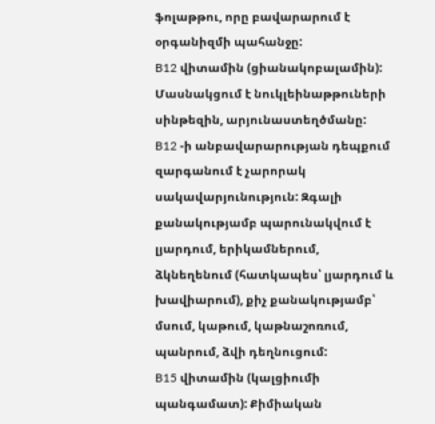ֆոլաթթու, որը բավարարում է օրգանիզմի պահանջը:
B12 վիտամին (ցիանակոբալամին): Մասնակցում է նուկլեինաթթուների սինթեզին, արյունաստեղծմանը:
B12 -ի անբավարարության դեպքում զարգանում է չարորակ սակավարյունություն: Զգալի քանակությամբ պարունակվում է լյարդում, երիկամներում, ձկնեղենում (հատկապես՝ լյարդում և խավիարում), քիչ քանակությամբ՝ մսում, կաթում, կաթնաշոռում, պանրում, ձվի դեղնուցում:
B15 վիտամին (կալցիումի պանգամատ): Քիմիական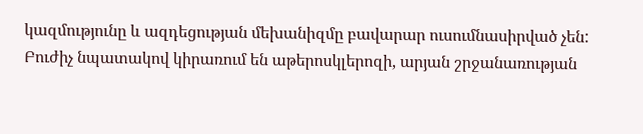կազմությունը և ազդեցության մեխանիզմը բավարար ուսումնասիրված չեն: Բուժիչ նպատակով կիրառում են աթերոսկլերոզի, արյան շրջանառության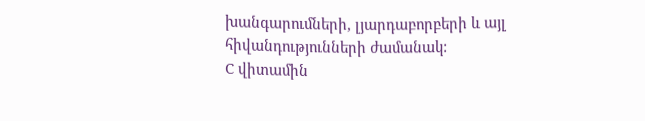խանգարումների, լյարդաբորբերի և այլ հիվանդությունների ժամանակ:
C վիտամին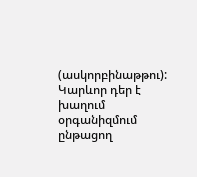(ասկորբինաթթու): Կարևոր դեր է խաղում օրգանիզմում ընթացող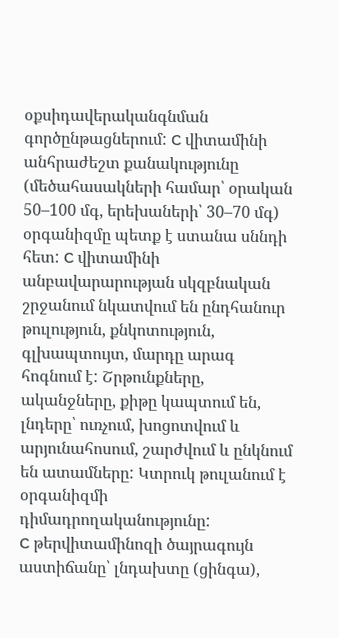օքսիդավերականգնման գործընթացներում: C վիտամինի անհրաժեշտ քանակությունը (մեծահասակների համար՝ օրական 50–100 մգ, երեխաների՝ 30–70 մգ) օրգանիզմը պետք է ստանա սննդի հետ: C վիտամինի անբավարարության սկզբնական շրջանում նկատվում են ընդհանուր թուլություն, քնկոտություն, գլխապտույտ, մարդը արագ հոգնում է: Շրթունքները, ականջները, քիթը կապտում են, լնդերը՝ ուռչում, խոցոտվում և արյունահոսում, շարժվում և ընկնում են ատամները: Կտրուկ թուլանում է օրգանիզմի դիմադրողականությունը:
C թերվիտամինոզի ծայրագույն աստիճանը՝ լնդախտը (ցինգա),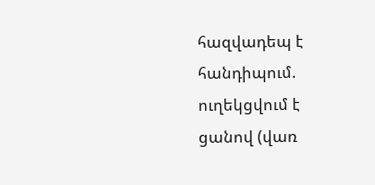հազվադեպ է հանդիպում. ուղեկցվում է ցանով (վառ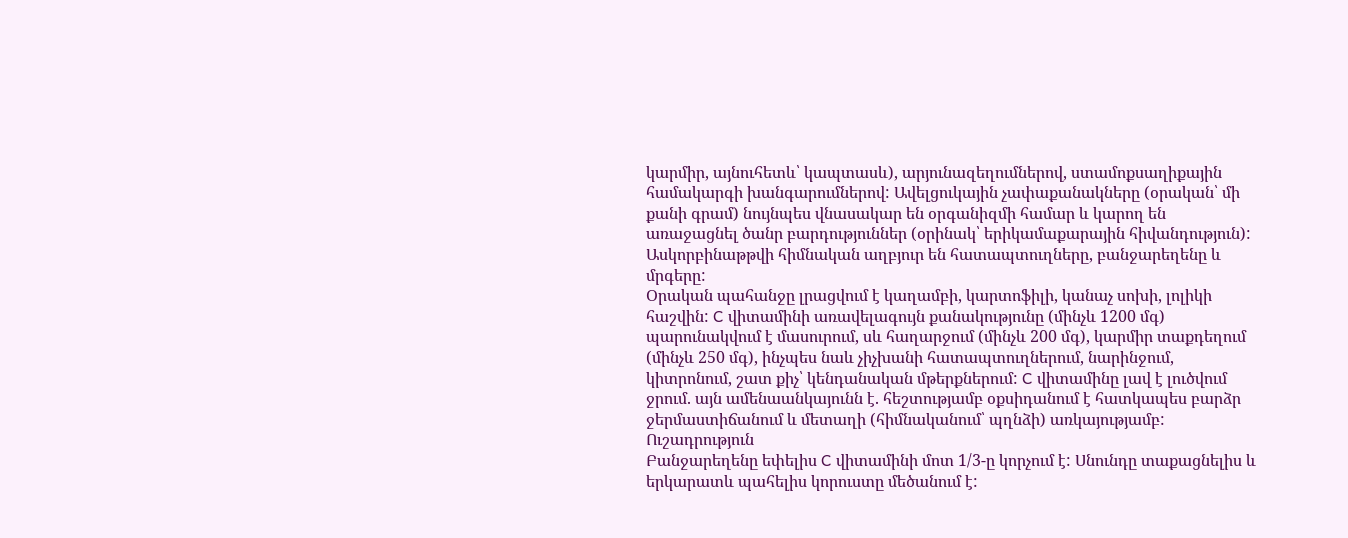կարմիր, այնուհետև՝ կապտասև), արյունազեղումներով, ստամոքսաղիքային համակարգի խանգարումներով: Ավելցուկային չափաքանակները (օրական՝ մի քանի գրամ) նույնպես վնասակար են օրգանիզմի համար և կարող են առաջացնել ծանր բարդություններ (օրինակ՝ երիկամաքարային հիվանդություն):
Ասկորբինաթթվի հիմնական աղբյուր են հատապտուղները, բանջարեղենը և մրգերը:
Օրական պահանջը լրացվում է կաղամբի, կարտոֆիլի, կանաչ սոխի, լոլիկի հաշվին: C վիտամինի առավելագույն քանակությունը (մինչև 1200 մգ) պարունակվում է մասուրում, սև հաղարջում (մինչև 200 մգ), կարմիր տաքդեղում (մինչև 250 մգ), ինչպես նաև չիչխանի հատապտուղներում, նարինջում, կիտրոնում, շատ քիչ՝ կենդանական մթերքներում: C վիտամինը լավ է լուծվում ջրում. այն ամենաանկայունն է. հեշտությամբ օքսիդանում է հատկապես բարձր ջերմաստիճանում և մետաղի (հիմնականում՝ պղնձի) առկայությամբ:
Ուշադրություն
Բանջարեղենը եփելիս C վիտամինի մոտ 1/3-ը կորչում է: Սնունդը տաքացնելիս և երկարատև պահելիս կորուստը մեծանում է: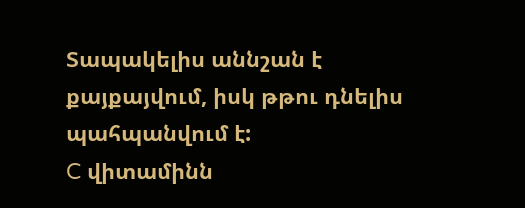Տապակելիս աննշան է քայքայվում, իսկ թթու դնելիս պահպանվում է:
C վիտամինն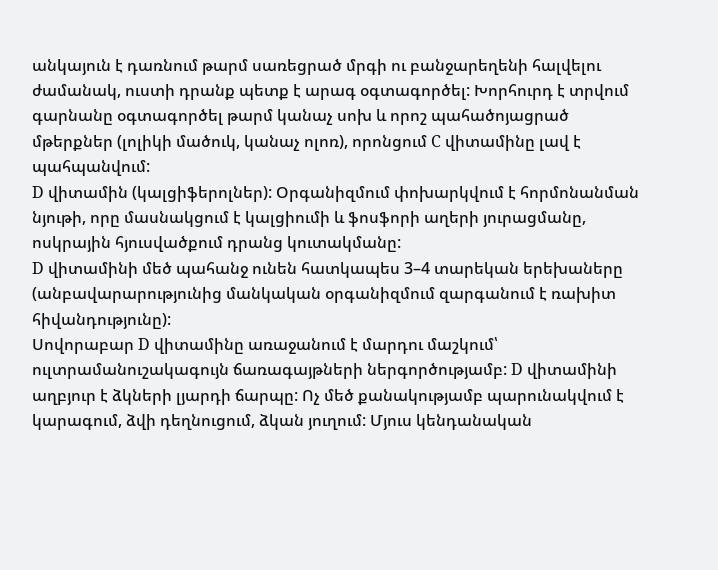անկայուն է դառնում թարմ սառեցրած մրգի ու բանջարեղենի հալվելու ժամանակ, ուստի դրանք պետք է արագ օգտագործել: Խորհուրդ է տրվում գարնանը օգտագործել թարմ կանաչ սոխ և որոշ պահածոյացրած մթերքներ (լոլիկի մածուկ, կանաչ ոլոռ), որոնցում C վիտամինը լավ է պահպանվում:
D վիտամին (կալցիֆերոլներ): Օրգանիզմում փոխարկվում է հորմոնանման նյութի, որը մասնակցում է կալցիումի և ֆոսֆորի աղերի յուրացմանը, ոսկրային հյուսվածքում դրանց կուտակմանը:
D վիտամինի մեծ պահանջ ունեն հատկապես 3–4 տարեկան երեխաները (անբավարարությունից մանկական օրգանիզմում զարգանում է ռախիտ հիվանդությունը):
Սովորաբար D վիտամինը առաջանում է մարդու մաշկում՝ ուլտրամանուշակագույն ճառագայթների ներգործությամբ: D վիտամինի աղբյուր է ձկների լյարդի ճարպը: Ոչ մեծ քանակությամբ պարունակվում է կարագում, ձվի դեղնուցում, ձկան յուղում: Մյուս կենդանական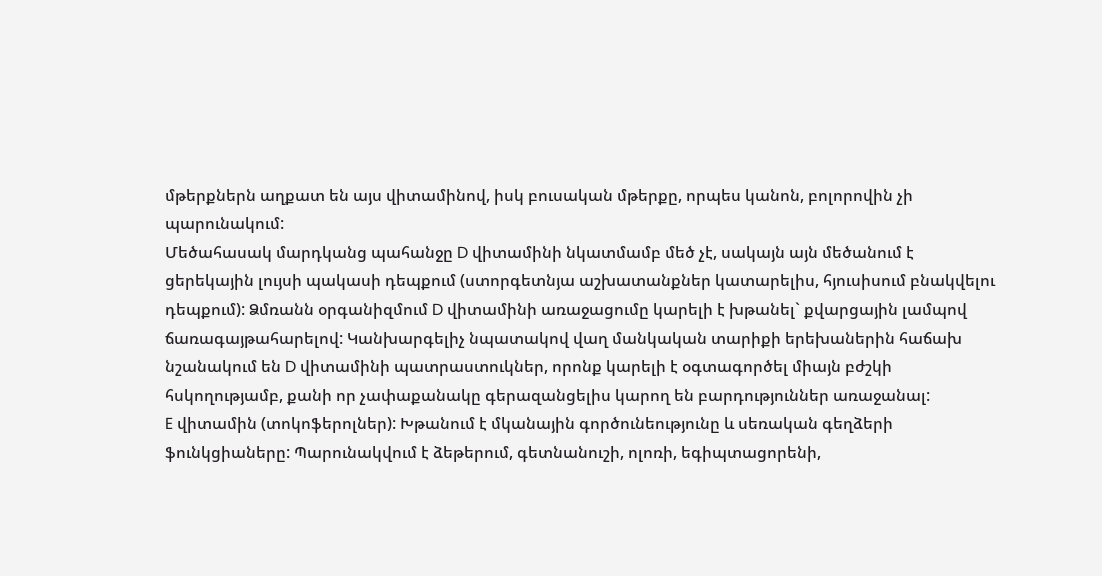մթերքներն աղքատ են այս վիտամինով, իսկ բուսական մթերքը, որպես կանոն, բոլորովին չի պարունակում:
Մեծահասակ մարդկանց պահանջը D վիտամինի նկատմամբ մեծ չէ, սակայն այն մեծանում է ցերեկային լույսի պակասի դեպքում (ստորգետնյա աշխատանքներ կատարելիս, հյուսիսում բնակվելու դեպքում): Ձմռանն օրգանիզմում D վիտամինի առաջացումը կարելի է խթանել` քվարցային լամպով ճառագայթահարելով: Կանխարգելիչ նպատակով վաղ մանկական տարիքի երեխաներին հաճախ նշանակում են D վիտամինի պատրաստուկներ, որոնք կարելի է օգտագործել միայն բժշկի հսկողությամբ, քանի որ չափաքանակը գերազանցելիս կարող են բարդություններ առաջանալ:
E վիտամին (տոկոֆերոլներ): Խթանում է մկանային գործունեությունը և սեռական գեղձերի ֆունկցիաները: Պարունակվում է ձեթերում, գետնանուշի, ոլոռի, եգիպտացորենի,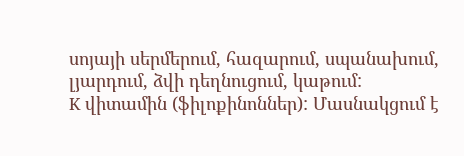սոյայի սերմերում, հազարում, սպանախում, լյարդում, ձվի դեղնուցում, կաթում:
K վիտամին (ֆիլոքինոններ): Մասնակցում է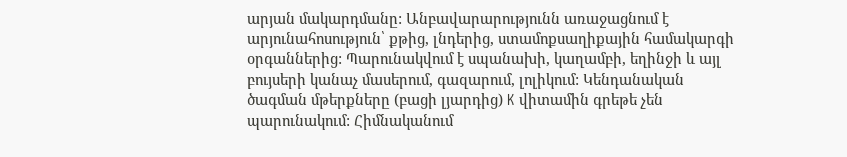արյան մակարդմանը: Անբավարարությունն առաջացնում է արյունահոսություն՝ քթից, լնդերից, ստամոքսաղիքային համակարգի օրգաններից: Պարունակվում է սպանախի, կաղամբի, եղինջի և այլ բույսերի կանաչ մասերում, գազարում, լոլիկում: Կենդանական ծագման մթերքները (բացի լյարդից) K վիտամին գրեթե չեն պարունակում: Հիմնականում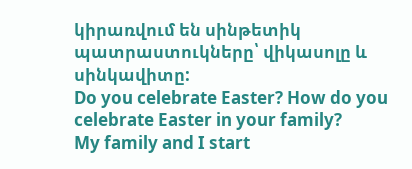կիրառվում են սինթետիկ պատրաստուկները՝ վիկասոլը և սինկավիտը:
Do you celebrate Easter? How do you celebrate Easter in your family?
My family and I start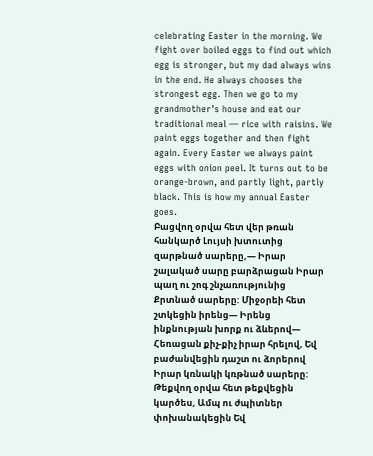celebrating Easter in the morning. We fight over boiled eggs to find out which egg is stronger, but my dad always wins in the end. He always chooses the strongest egg. Then we go to my grandmother’s house and eat our traditional meal — rice with raisins. We paint eggs together and then fight again. Every Easter we always paint eggs with onion peel. It turns out to be orange-brown, and partly light, partly black. This is how my annual Easter goes.
Բացվող օրվա հետ վեր թռան հանկարծ Լույսի խտուտից զարթնած սարերը,— Իրար շալակած սարը բարձրացան Իրար պաղ ու շոգ շնչառությունից Քրտնած սարերը: Միջօրեի հետ շտկեցին իրենց— Իրենց ինքնության խորք ու ձևերով— Հեռացան քիչ-քիչ իրար հրելով, Եվ բաժանվեցին դաշտ ու ձորերով Իրար կռնակի կռթնած սարերը: Թեքվող օրվա հետ թեքվեցին կարծես, Ամպ ու ժպիտներ փոխանակեցին Եվ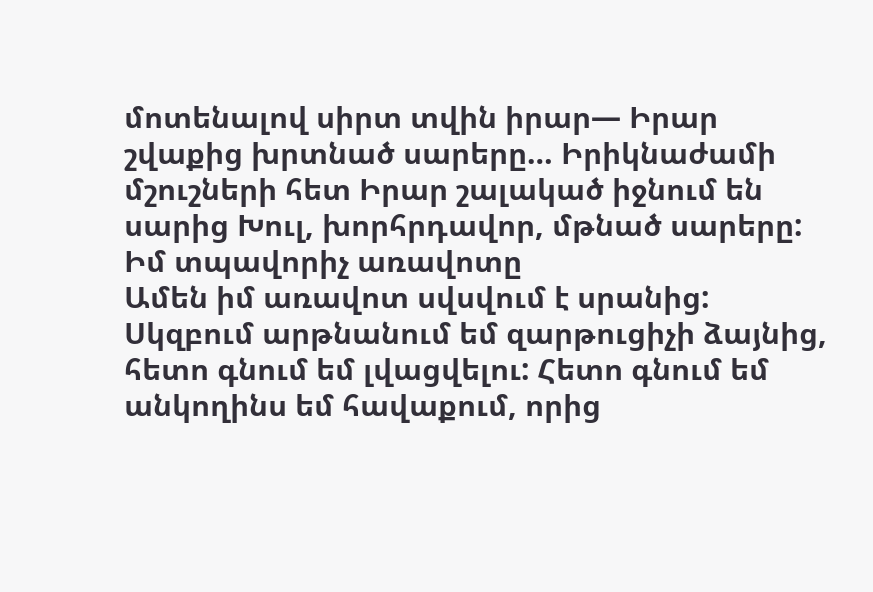մոտենալով սիրտ տվին իրար— Իրար շվաքից խրտնած սարերը… Իրիկնաժամի մշուշների հետ Իրար շալակած իջնում են սարից Խուլ, խորհրդավոր, մթնած սարերը:
Իմ տպավորիչ առավոտը
Ամեն իմ առավոտ սվսվում է սրանից: Սկզբում արթնանում եմ զարթուցիչի ձայնից, հետո գնում եմ լվացվելու: Հետո գնում եմ անկողինս եմ հավաքում, որից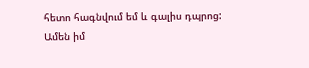հետո հագնվում եմ և գալիս դպրոց: Ամեն իմ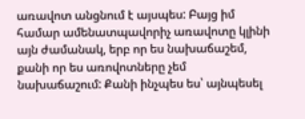առավոտ անցնում է այսպես: Բայց իմ համար ամենատպավորիչ առավոտը կլինի այն ժամանակ, երբ որ ես նախաճաշեմ, քանի որ ես առովոտները չեմ նախաճաշում: Քանի ինչպես ես՝ այնպեսել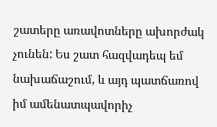շատերը առավոտները ախորժակ չունեն: Ես շատ հազվադեպ եմ նախաճաշում, և այդ պատճառով իմ ամենատպավորիչ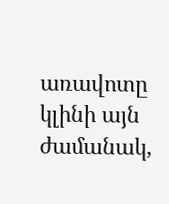առավոտը կլինի այն ժամանակ,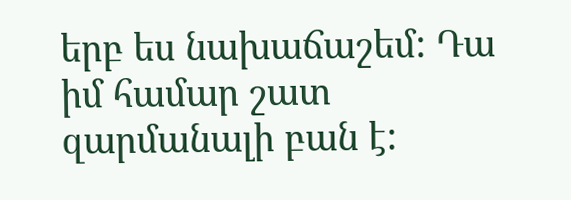երբ ես նախաճաշեմ: Դա իմ համար շատ զարմանալի բան է: